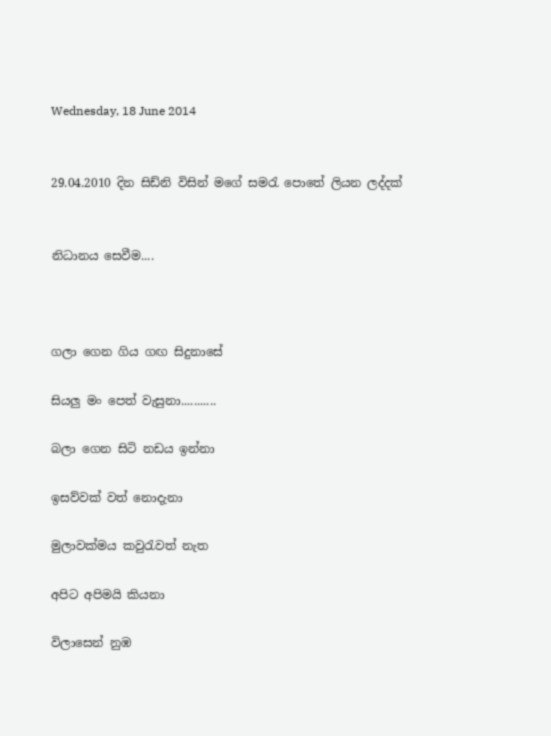Wednesday, 18 June 2014


29.04.2010 දින සිඩ්නි විසින් මගේ සමරැ පොතේ ලියන ලද්දක්


නිධානය සෙවීම....



ගලා ගෙන ගිය ගඟ සිදුනාසේ

සියලු මං පෙත් වැසුනා...........

බලා ගෙන සිටි නඩය ඉන්නා

ඉසව්වක් වත් නොදැනා

මුලාවක්මය කවුරැවත් නැත

අපිට අපිමයි කියනා

විලාසෙන් නුඹ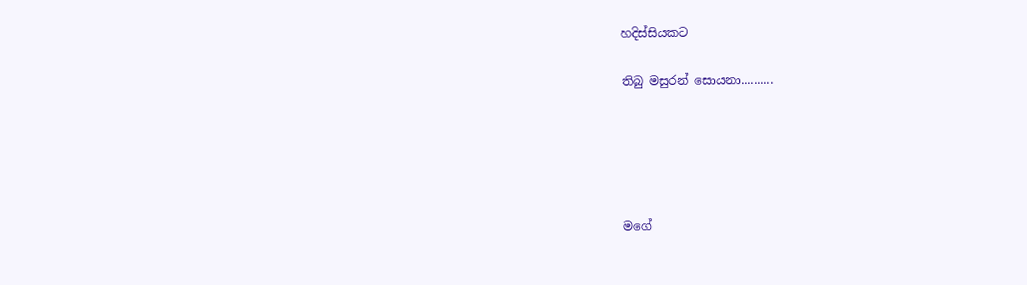හදිස්සියකට

තිබු මසුරන් සොයනා..........





මගේ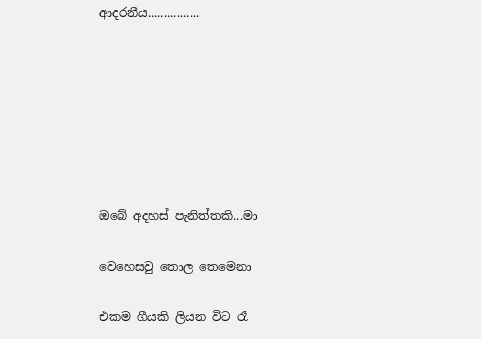ආදරනීය................







ඔබේ අදහස් පැනිත්තකි...මා

වෙහෙසවු තොල තෙමෙනා

එකම ගීයකි ලියන විට රෑ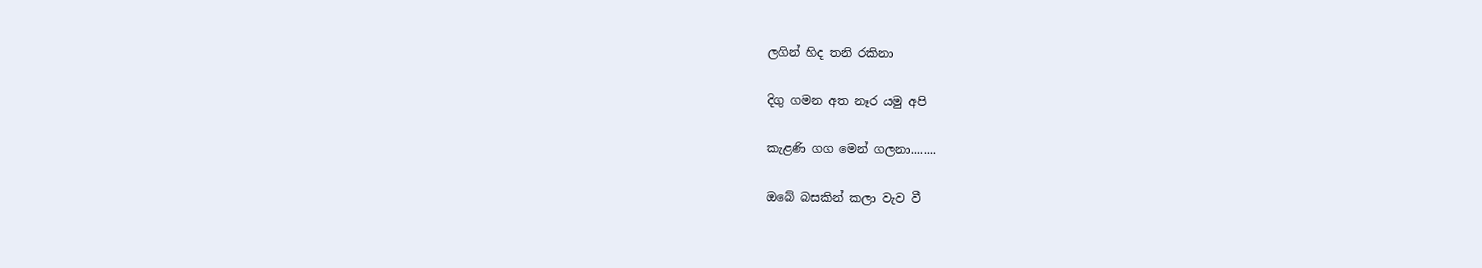ලගින් හිද තනි රකිනා

දිගු ගමන අත නෑර යමු අපි

කැළණි ගග මෙන් ගලනා........

ඔබේ බසකින් කලා වැව වී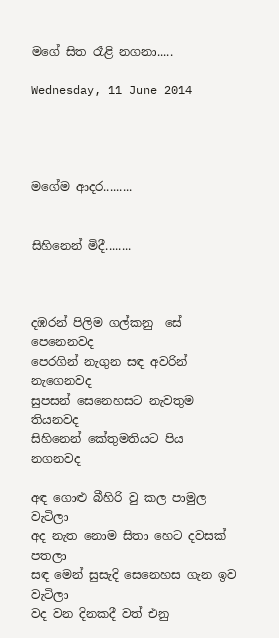මගේ සිත රෑළි නගනා.....

Wednesday, 11 June 2014




මගේම ආදර.........


සිහිනෙන් මිදී........



දඹරන් පිලිම ගල්කනු  සේ                                    පෙනෙනවද
පෙරගින් නැගුන සඳ අවරින්                                  නැගෙනවද
සුපසන් සෙනෙහසට නැවතුම                                    තියනවද
සිහිනෙන් කේතුමතියට පිය                                       නගනවද

අඳ ගොළු බීහිරි වු කල පාමුල                                       වැටිලා
අද නැත නොම සිතා හෙට දවසක්                                 පතලා
සඳ මෙන් සුසැදි සෙනෙහස ගැන ඉව                           වැටිලා
වද වන දිනකදී වත් එනු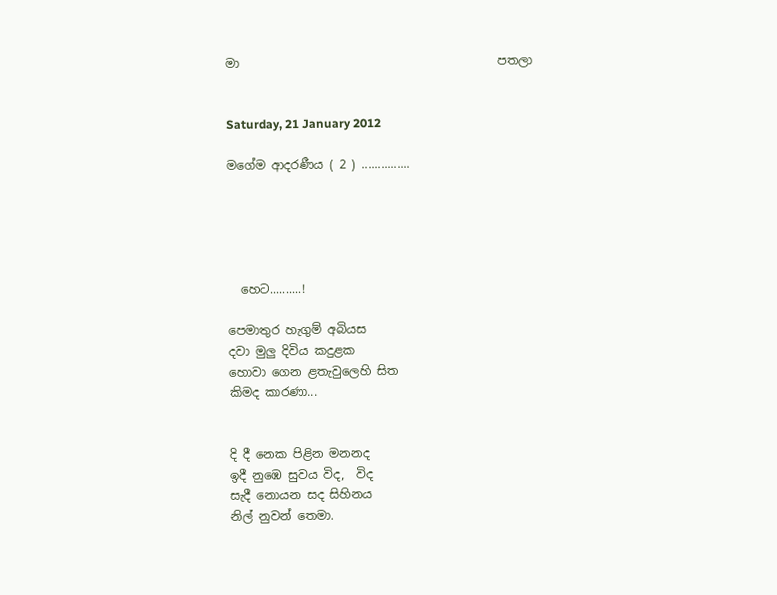මා                                           පතලා


Saturday, 21 January 2012

මගේම ආදරණීය ( 2 ) ...............





  හෙට..........!

පෙමාතුර හැගුම් අබියස
දවා මුලු දිවිය කදුළක
හොවා ගෙන ළතැවුලෙහි සිත
කිමද කාරණා...


දි දී නෙක පිළින මනනද
ඉදී නුඹෙ සුවය විද,  විද
සැදී නොයන සද සිහිනය
නිල් නුවන් තෙමා.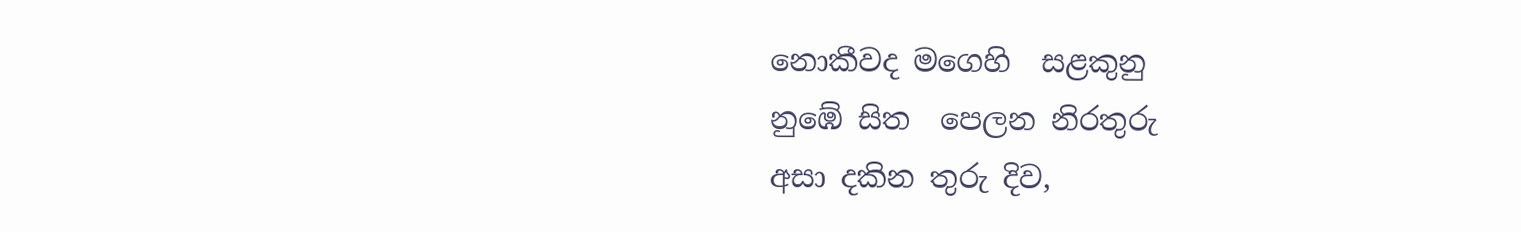නොකීවද මගෙහි  සළකුනු
නුඹේ සිත  පෙලන නිරතුරු
අසා දකින තුරු දිව,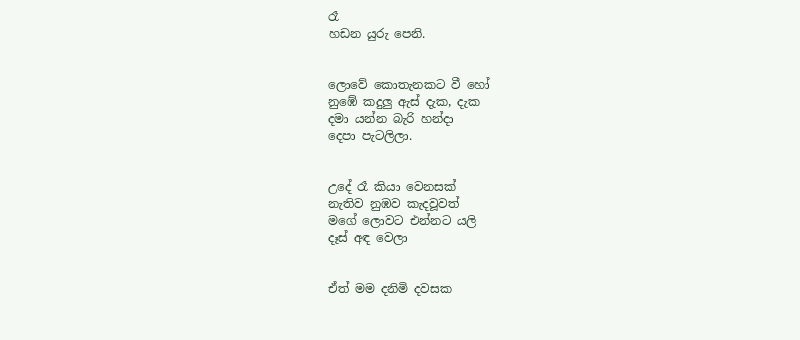රෑ
හඩන යුරු පෙනි.


ලොවේ කොතැනකට වී හෝ
නුඹේ කදුලු ඇස් දැක, දැක
දමා යන්න බැරි හන්දා
දෙපා පැටලිලා.


උදේ රෑ කියා වෙනසක්
නැතිව නුඹව කැදවූවත්
මගේ ලොවට එන්නට යලි
දෑස් අඳ වෙලා


ඒත් මම දනිමි දවසක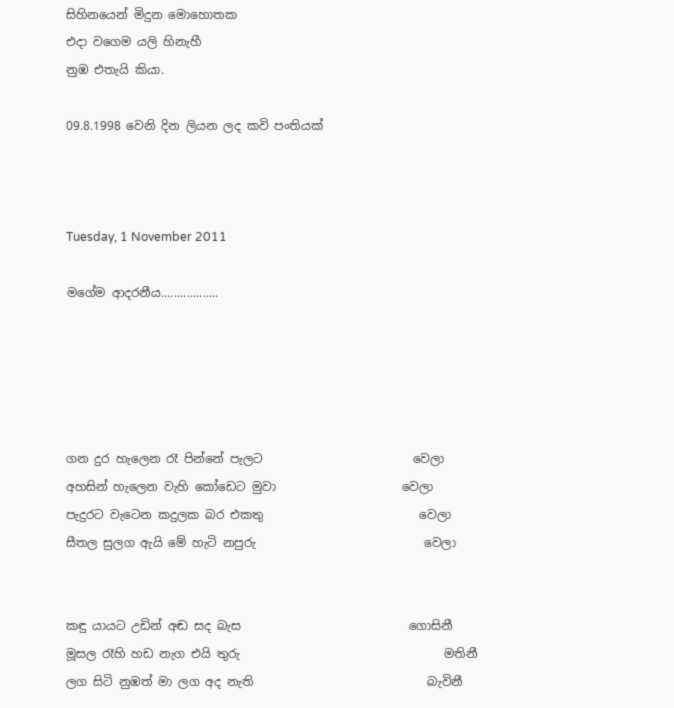සිහිනයෙන් මිදුන මොහොතක
එදා වගෙම යලි හිනැහී
නුඹ එතැයි කියා.

09.8.1998 වෙනි දින ලියන ලද කවි පංතියක්



Tuesday, 1 November 2011

මගේම ආදරනීය..................





ගන දුර හැලෙන රෑ පින්නේ පැලට                         වෙලා
අහසින් හැලෙන වැහි කෝඩෙට මුවා                     වෙලා
පැදුරට වැටෙන කදුලක බර එකතු                          වෙලා
සීතල සුලග ඇයි මේ හැටි නපුරු                            වෙලා


කඳු යායට උඩින් අඬ සද බැස                            ගොසිනී
මූසල රෑහි හඩ නැග එයි තුරු                                  මතිනී
ලග සිටි නුඹත් මා ලග අද නැති                             බැවිනී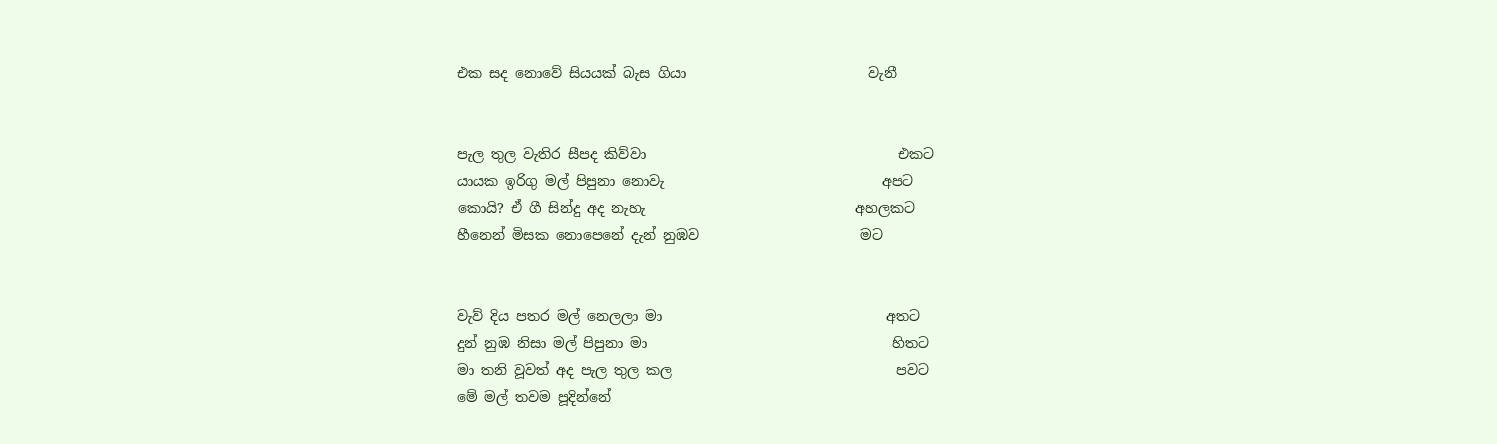එක සද නොවේ සියයක් බැස ගියා                          වැනී


පැල තුල වැතිර සීපද කිව්වා                                    එකට
යායක ඉරිගු මල් පිපුනා නොවැ                               අපට
කොයි? ඒ ගී සින්දු අද නැහැ                              අහලකට
හීනෙන් මිසක නොපෙනේ දැන් නුඹව                       මට


වැව් දිය පතර මල් නෙලලා මා                                අතට
දුන් නුඹ නිසා මල් පිපුනා මා                                   හිතට
මා තනි වූවත් අද පැල තුල කල                                පවට
මේ මල් තවම පූදින්නේ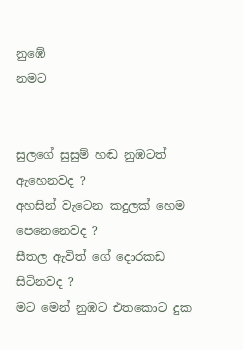නුඹේ                               නමට


සුලගේ සුසුම් හඬ නුඹටත්                           ඇහෙනවද ?
අහසින් වැටෙන කදුලක් හෙම                පෙනෙනෙවද ?
සීතල ඇවිත් ගේ දොරකඩ                              සිටිනවද ?
මට මෙන් නුඹට එතකොට දුක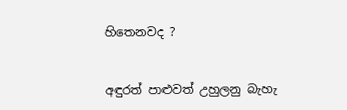හිතෙනවද ?


අඳුරත් පාළුවත් උහුලනු බැහැ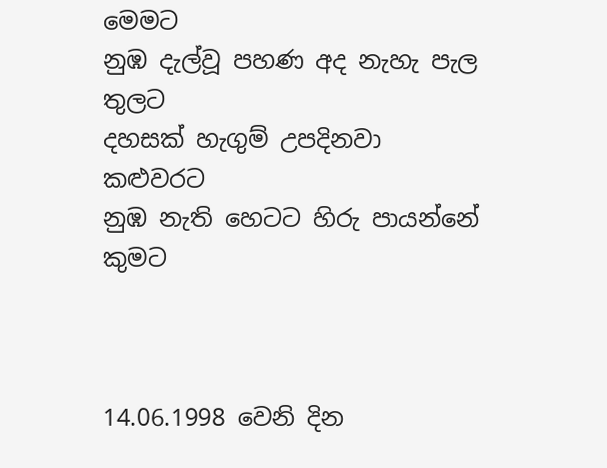මෙමට
නුඹ දැල්වූ පහණ අද නැහැ පැල                             තුලට
දහසක් හැගුම් උපදිනවා                                    කළුවරට
නුඹ නැති හෙටට හිරු පායන්නේ                           කුමට



14.06.1998 වෙනි දින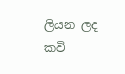ලියන ලද කවි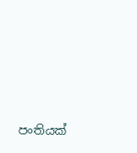පංතියක්